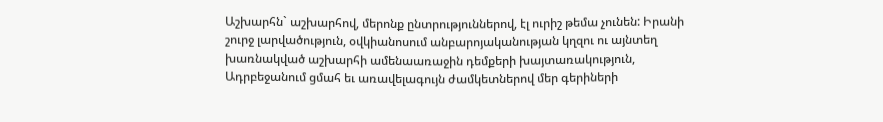Աշխարհն` աշխարհով, մերոնք ընտրություններով, էլ ուրիշ թեմա չունեն: Իրանի շուրջ լարվածություն, օվկիանոսում անբարոյականության կղզու ու այնտեղ խառնակված աշխարհի ամենաառաջին դեմքերի խայտառակություն, Ադրբեջանում ցմահ եւ առավելագույն ժամկետներով մեր գերիների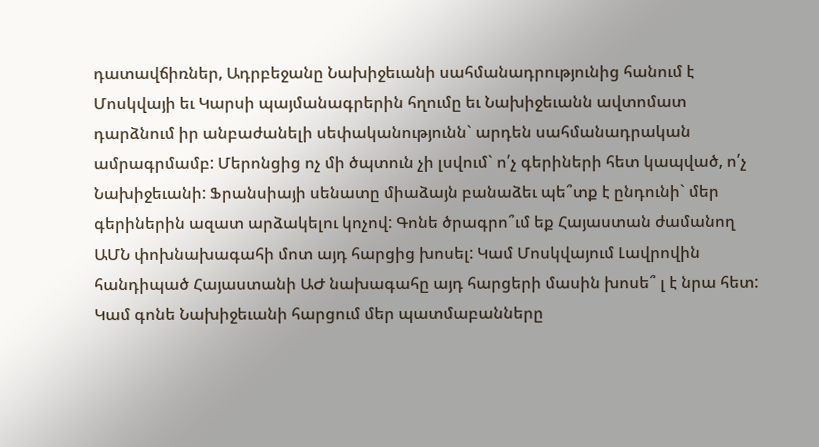դատավճիռներ, Ադրբեջանը Նախիջեւանի սահմանադրությունից հանում է Մոսկվայի եւ Կարսի պայմանագրերին հղումը եւ Նախիջեւանն ավտոմատ դարձնում իր անբաժանելի սեփականությունն` արդեն սահմանադրական ամրագրմամբ: Մերոնցից ոչ մի ծպտուն չի լսվում` ո՛չ գերիների հետ կապված, ո՛չ Նախիջեւանի: Ֆրանսիայի սենատը միաձայն բանաձեւ պե՞տք է ընդունի` մեր գերիներին ազատ արձակելու կոչով: Գոնե ծրագրո՞ւմ եք Հայաստան ժամանող ԱՄՆ փոխնախագահի մոտ այդ հարցից խոսել: Կամ Մոսկվայում Լավրովին հանդիպած Հայաստանի ԱԺ նախագահը այդ հարցերի մասին խոսե՞ լ է նրա հետ:
Կամ գոնե Նախիջեւանի հարցում մեր պատմաբանները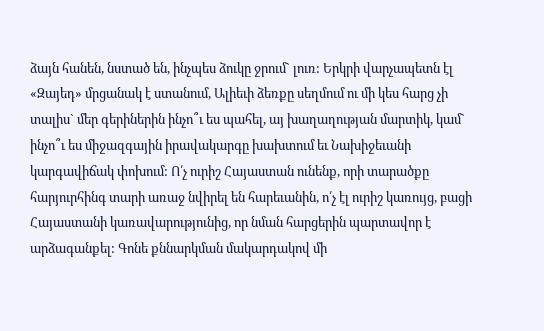ձայն հանեն, նստած են, ինչպես ձուկը ջրում` լուռ: Երկրի վարչապետն էլ «Զայեդ» մրցանակ է ստանում, Ալիեւի ձեռքը սեղմում ու մի կես հարց չի տալիս` մեր գերիներին ինչո՞ւ ես պահել, այ խաղաղության մարտիկ, կամ` ինչո՞ւ ես միջազգային իրավակարգը խախտում եւ Նախիջեւանի կարգավիճակ փոխում: Ո՛չ ուրիշ Հայաստան ունենք, որի տարածքը հարյուրհինգ տարի առաջ նվիրել են հարեւանին, ո՛չ էլ ուրիշ կառույց, բացի Հայաստանի կառավարությունից, որ նման հարցերին պարտավոր է արձագանքել: Գոնե քննարկման մակարդակով մի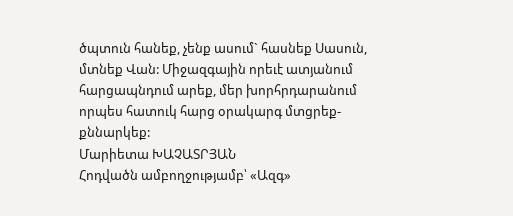ծպտուն հանեք, չենք ասում` հասնեք Սասուն, մտնեք Վան: Միջազգային որեւէ ատյանում հարցապնդում արեք, մեր խորհրդարանում որպես հատուկ հարց օրակարգ մտցրեք-քննարկեք:
Մարիետա ԽԱՉԱՏՐՅԱՆ
Հոդվածն ամբողջությամբ՝ «Ազգ»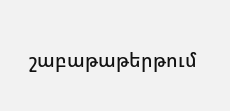շաբաթաթերթում